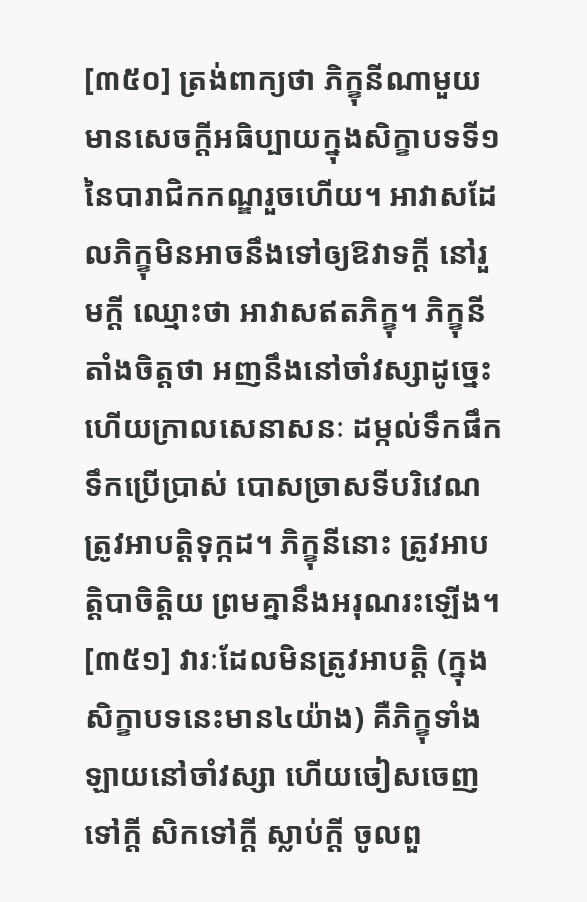[៣៥០] ត្រង់ពាក្យថា ភិក្ខុនីណាមួយ មានសេចក្តីអធិប្បាយក្នុងសិក្ខាបទទី១នៃបារាជិកកណ្ឌរួចហើយ។ អាវាសដែលភិក្ខុមិនអាចនឹងទៅឲ្យឱវាទក្តី នៅរួមក្តី ឈ្មោះថា អាវាសឥតភិក្ខុ។ ភិក្ខុនីតាំងចិត្តថា អញនឹងនៅចាំវស្សាដូច្នេះ ហើយក្រាលសេនាសនៈ ដម្កល់ទឹកផឹក ទឹកប្រើប្រាស់ បោសច្រាសទីបរិវេណ ត្រូវអាបត្តិទុក្កដ។ ភិក្ខុនីនោះ ត្រូវអាបត្តិបាចិត្តិយ ព្រមគ្នានឹងអរុណរះឡើង។
[៣៥១] វារៈដែលមិនត្រូវអាបត្តិ (ក្នុងសិក្ខាបទនេះមាន៤យ៉ាង) គឺភិក្ខុទាំងឡាយនៅចាំវស្សា ហើយចៀសចេញទៅក្តី សិកទៅក្តី ស្លាប់ក្តី ចូលពួ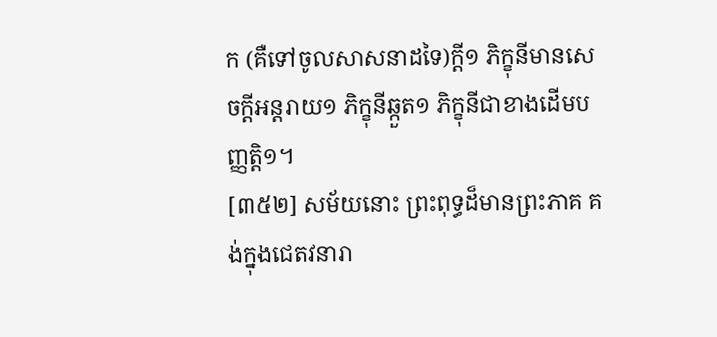ក (គឺទៅចូលសាសនាដទៃ)ក្តី១ ភិក្ខុនីមានសេចក្តីអន្តរាយ១ ភិក្ខុនីឆ្កួត១ ភិក្ខុនីជាខាងដើមបញ្ញត្តិ១។
[៣៥២] សម័យនោះ ព្រះពុទ្ធដ៏មានព្រះភាគ គង់ក្នុងជេតវនារា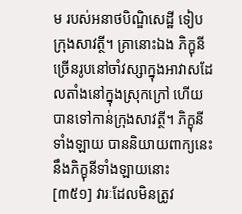ម របស់អនាថបិណ្ឌិសេដ្ឋី ទៀបក្រុងសាវត្ថី។ គ្រានោះឯង ភិក្ខុនីច្រើនរូបនៅចាំវស្សាក្នុងអាវាសដែលតាំងនៅក្នុងស្រុកក្រៅ ហើយបានទៅកាន់ក្រុងសាវត្ថី។ ភិក្ខុនីទាំងឡាយ បាននិយាយពាក្យនេះនឹងភិក្ខុនីទាំងឡាយនោះ
[៣៥១] វារៈដែលមិនត្រូវ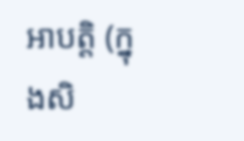អាបត្តិ (ក្នុងសិ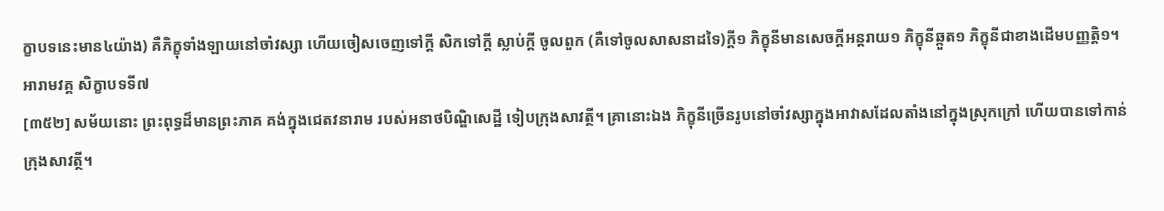ក្ខាបទនេះមាន៤យ៉ាង) គឺភិក្ខុទាំងឡាយនៅចាំវស្សា ហើយចៀសចេញទៅក្តី សិកទៅក្តី ស្លាប់ក្តី ចូលពួក (គឺទៅចូលសាសនាដទៃ)ក្តី១ ភិក្ខុនីមានសេចក្តីអន្តរាយ១ ភិក្ខុនីឆ្កួត១ ភិក្ខុនីជាខាងដើមបញ្ញត្តិ១។
អារាមវគ្គ សិក្ខាបទទី៧
[៣៥២] សម័យនោះ ព្រះពុទ្ធដ៏មានព្រះភាគ គង់ក្នុងជេតវនារាម របស់អនាថបិណ្ឌិសេដ្ឋី ទៀបក្រុងសាវត្ថី។ គ្រានោះឯង ភិក្ខុនីច្រើនរូបនៅចាំវស្សាក្នុងអាវាសដែលតាំងនៅក្នុងស្រុកក្រៅ ហើយបានទៅកាន់ក្រុងសាវត្ថី។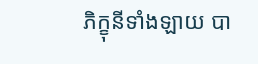ភិក្ខុនីទាំងឡាយ បា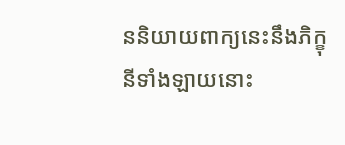ននិយាយពាក្យនេះនឹងភិក្ខុនីទាំងឡាយនោះ